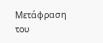Μετάφραση του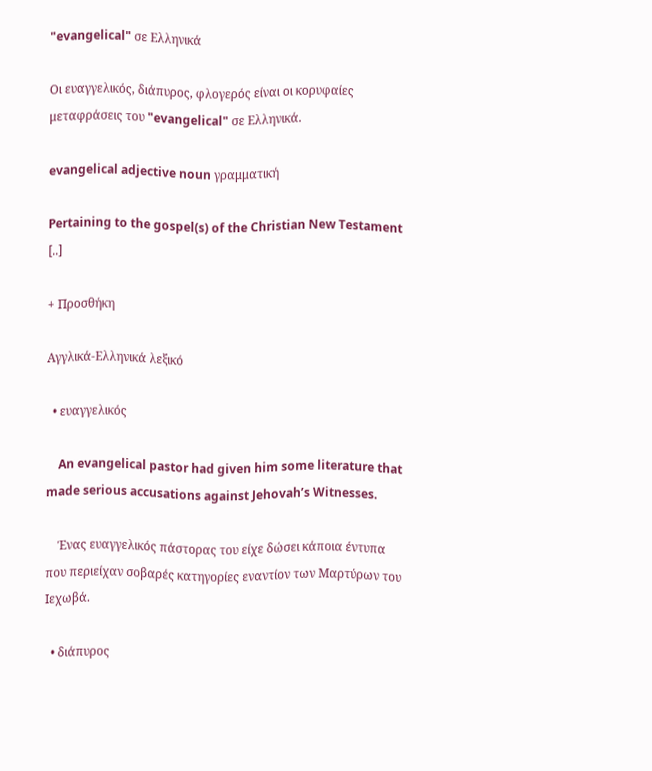"evangelical" σε Ελληνικά

Οι ευαγγελικός, διάπυρος, φλογερός είναι οι κορυφαίες μεταφράσεις του "evangelical" σε Ελληνικά.

evangelical adjective noun γραμματική

Pertaining to the gospel(s) of the Christian New Testament [..]

+ Προσθήκη

Αγγλικά-Ελληνικά λεξικό

  • ευαγγελικός

    An evangelical pastor had given him some literature that made serious accusations against Jehovah’s Witnesses.

    Ένας ευαγγελικός πάστορας του είχε δώσει κάποια έντυπα που περιείχαν σοβαρές κατηγορίες εναντίον των Μαρτύρων του Ιεχωβά.

  • διάπυρος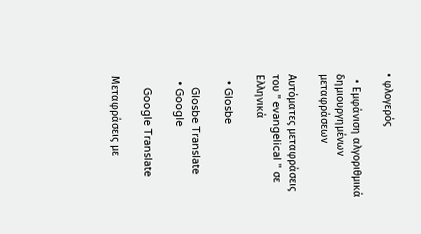• φλογερός

  • Εμφάνιση αλγοριθμικά δημιουργημένων μεταφράσεων

Αυτόματες μεταφράσεις του " evangelical " σε Ελληνικά

  • Glosbe

    Glosbe Translate
  • Google

    Google Translate

Μεταφράσεις με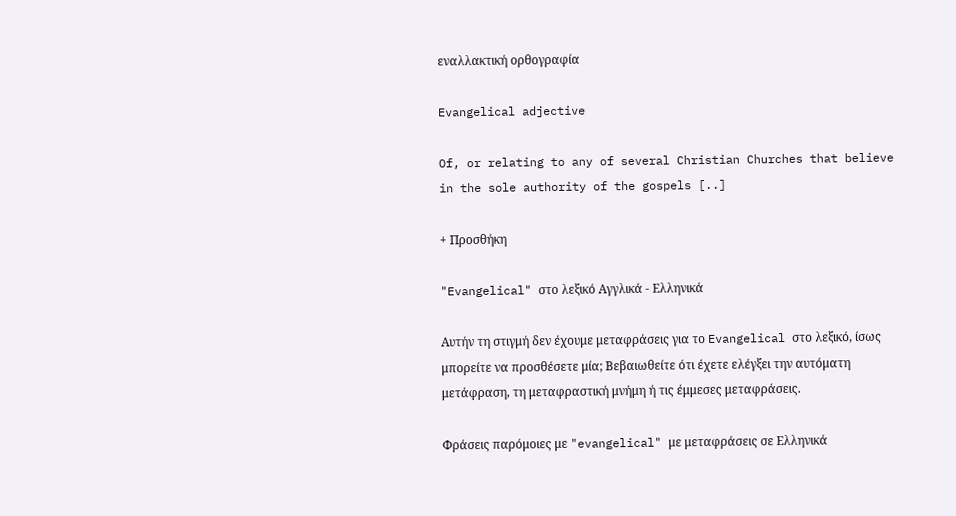εναλλακτική ορθογραφία

Evangelical adjective

Of, or relating to any of several Christian Churches that believe in the sole authority of the gospels [..]

+ Προσθήκη

"Evangelical" στο λεξικό Αγγλικά - Ελληνικά

Αυτήν τη στιγμή δεν έχουμε μεταφράσεις για το Evangelical στο λεξικό, ίσως μπορείτε να προσθέσετε μία; Βεβαιωθείτε ότι έχετε ελέγξει την αυτόματη μετάφραση, τη μεταφραστική μνήμη ή τις έμμεσες μεταφράσεις.

Φράσεις παρόμοιες με "evangelical" με μεταφράσεις σε Ελληνικά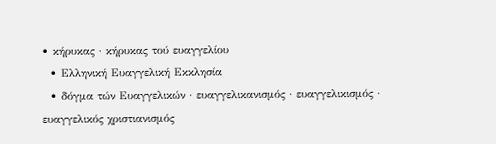• κήρυκας · κήρυκας τού ευαγγελίου
  • Ελληνική Ευαγγελική Εκκλησία
  • δόγμα τών Ευαγγελικών · ευαγγελικανισμός · ευαγγελικισμός · ευαγγελικός χριστιανισμός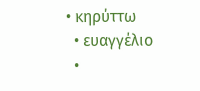• κηρύττω
  • ευαγγέλιο
  •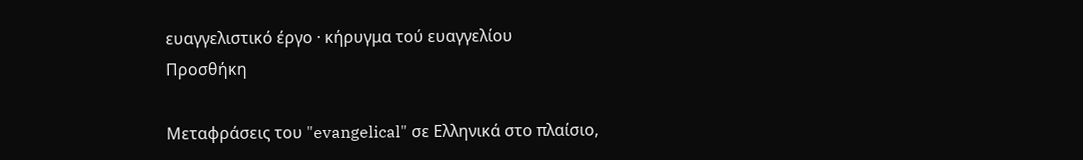ευαγγελιστικό έργο · κήρυγμα τού ευαγγελίου
Προσθήκη

Μεταφράσεις του "evangelical" σε Ελληνικά στο πλαίσιο,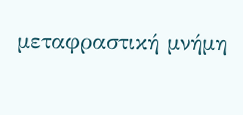μεταφραστική μνήμη